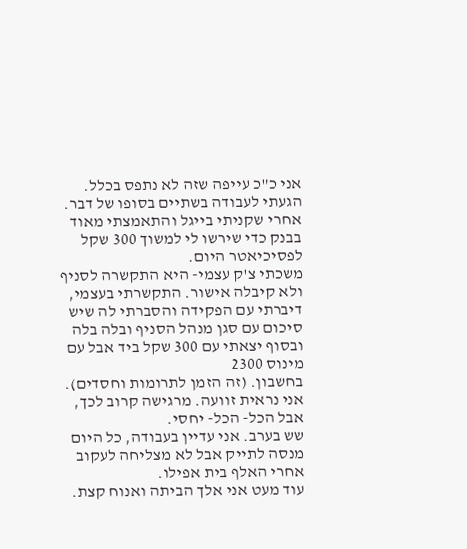אני כ"כ עייפה שזה לא נתפס בכלל.
הגעתי לעבודה בשתיים בסופו של דבר. אחרי שקניתי בייגל והתאמצתי מאוד בבנק כדי שירשו לי למשוך 300 שקל לפסיכיאטר היום.
משכתי צ'ק עצמי- היא התקשרה לסניף ולא קיבלה אישור. התקשרתי בעצמי, דיברתי עם הפקידה והסברתי לה שיש סיכום עם סגן מנהל הסניף ובלה בלה ובסוף יצאתי עם 300 שקל ביד אבל עם מינוס 2300
בחשבון. (זה הזמן לתרומות וחסדים).
אני נראית זוועה. מרגישה קרוב לכך, אבל הכל- הכל- יחסי.
שש בערב. אני עדיין בעבודה, כל היום מנסה לתייק אבל לא מצליחה לעקוב אחרי האלף בית אפילו.
עוד מעט אני אלך הביתה ואנוח קצת.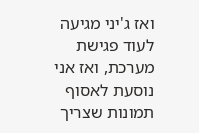ואז ג'יני מגיעה לעוד פגישת מערכת, ואז אני נוסעת לאסוף תמונות שצריך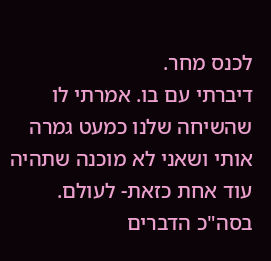לכנס מחר.
דיברתי עם בו. אמרתי לו שהשיחה שלנו כמעט גמרה אותי ושאני לא מוכנה שתהיה עוד אחת כזאת- לעולם.
בסה"כ הדברים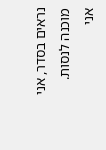נראים בסדר, אני מוכנה לנסות.
אני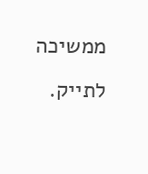ממשיכה לתייק.